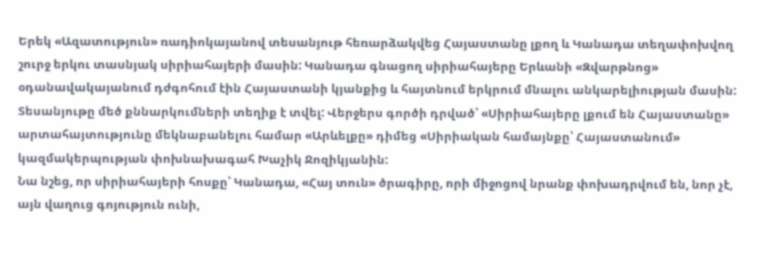Երեկ «Ազատություն» ռադիոկայանով տեսանյութ հեռարձակվեց Հայաստանը լքող և Կանադա տեղափոխվող շուրջ երկու տասնյակ սիրիահայերի մասին: Կանադա գնացող սիրիահայերը Երևանի «Զվարթնոց» օդանավակայանում դժգոհում էին Հայաստանի կյանքից և հայտնում երկրում մնալու անկարելիության մասին: Տեսանյութը մեծ քննարկումների տեղիք է տվել: Վերջերս գործի դրված՝ «Սիրիահայերը լքում են Հայաստանը» արտահայտությունը մեկնաբանելու համար «Արևելքը» դիմեց «Սիրիական համայնքը՝ Հայաստանում» կազմակերպության փոխնախագահ Խաչիկ Ջոզիկյանին:
Նա նշեց, որ սիրիահայերի հոսքը՝ Կանադա, «Հայ տուն» ծրագիրը, որի միջոցով նրանք փոխադրվում են, նոր չէ, այն վաղուց գոյություն ունի,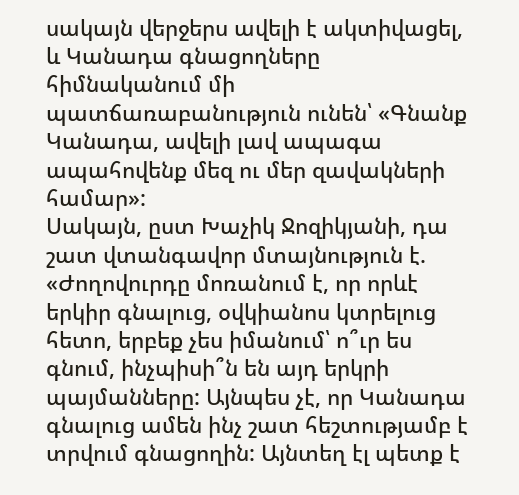սակայն վերջերս ավելի է ակտիվացել, և Կանադա գնացողները հիմնականում մի պատճառաբանություն ունեն՝ «Գնանք Կանադա, ավելի լավ ապագա ապահովենք մեզ ու մեր զավակների համար»:
Սակայն, ըստ Խաչիկ Ջոզիկյանի, դա շատ վտանգավոր մտայնություն է. «Ժողովուրդը մոռանում է, որ որևէ երկիր գնալուց, օվկիանոս կտրելուց հետո, երբեք չես իմանում՝ ո՞ւր ես գնում, ինչպիսի՞ն են այդ երկրի պայմանները: Այնպես չէ, որ Կանադա գնալուց ամեն ինչ շատ հեշտությամբ է տրվում գնացողին: Այնտեղ էլ պետք է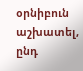օրնիբուն աշխատել, ընդ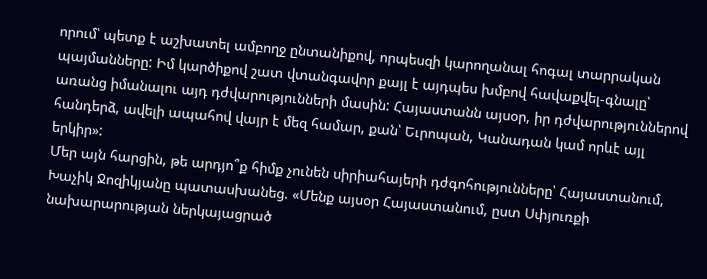որում՝ պետք է աշխատել ամբողջ ընտանիքով, որպեսզի կարողանալ հոգալ տարրական պայմանները: Իմ կարծիքով շատ վտանգավոր քայլ է այդպես խմբով հավաքվել-գնալը՝ առանց իմանալու այդ դժվարությունների մասին: Հայաստանն այսօր, իր դժվարություններով հանդերձ, ավելի ապահով վայր է մեզ համար, քան՝ Եւրոպան, Կանադան կամ որևէ այլ երկիր»:
Մեր այն հարցին, թե արդյո՞ք հիմք չունեն սիրիահայերի դժգոհությունները՝ Հայաստանում, Խաչիկ Ջոզիկյանը պատասխանեց. «Մենք այսօր Հայաստանում, ըստ Սփյուռքի նախարարության ներկայացրած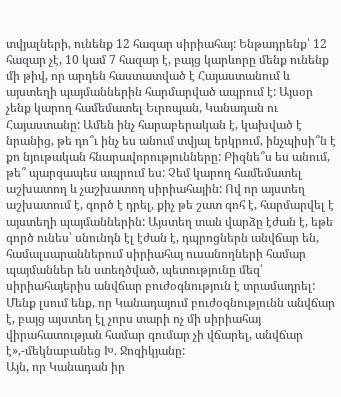տվյալների, ունենք 12 հազար սիրիահայ: Ենթադրենք՝ 12 հազար չէ, 10 կամ 7 հազար է, բայց կարևորը մենք ունենք մի թիվ, որ արդեն հաստատված է Հայաստանում և այստեղի պայմաններին հարմարված ապրում է: Այսօր չենք կարող համեմատել Եւրոպան, Կանադան ու Հայաստանը: Ամեն ինչ հարաբերական է, կախված է նրանից, թե դո՞ւ ինչ ես անում տվյալ երկրում, ինչպիսի՞ն է քո նյութական հնարավորությունները: Բիզնե՞ս ես անում, թե՞ պարզապես ապրում ես: Չեմ կարող համեմատել աշխատող և չաշխատող սիրիահային: Ով որ այստեղ աշխատում է, գործ է դրել, քիչ թե շատ գոհ է, հարմարվել է այստեղի պայմաններին: Այստեղ տան վարձը էժան է, եթե գործ ունես՝ սնունդն էլ էժան է, դպրոցներն անվճար են, համալսարաններում սիրիահայ ուսանողների համար պայմաններ են ստեղծված, պետությունը մեզ՝ սիրիահայերիս անվճար բուժօգնություն է տրամադրել: Մենք լսում ենք, որ Կանադայում բուժօգնությունն անվճար է, բայց այստեղ էլ չորս տարի ոչ մի սիրիահայ վիրահատության համար գումար չի վճարել, անվճար է»,-մեկնաբանեց Խ. Ջոզիկյանը:
Այն, որ Կանադան իր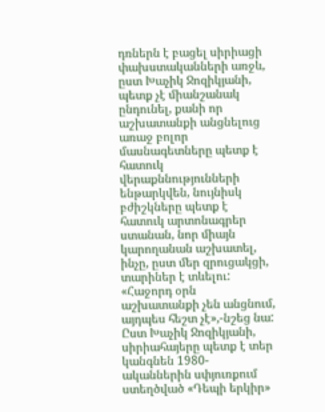դռներն է բացել սիրիացի փախստականների առջև, ըստ Խաչիկ Ջոզիկյանի, պետք չէ միանշանակ ընդունել, քանի որ աշխատանքի անցնելուց առաջ բոլոր մասնագետները պետք է հատուկ վերաքննությունների ենթարկվեն, նույնիսկ բժիշկները պետք է հատուկ արտոնագրեր ստանան, նոր միայն կարողանան աշխատել, ինչը, ըստ մեր զրուցակցի, տարիներ է տևելու: «Հաջորդ օրն աշխատանքի չեն անցնում, այդպես հեշտ չէ»,-նշեց նա:
Ըստ Խաչիկ Ջոզիկյանի, սիրիահայերը պետք է տեր կանգնեն 1980-ականներին սփյուռքում ստեղծված «Դեպի երկիր»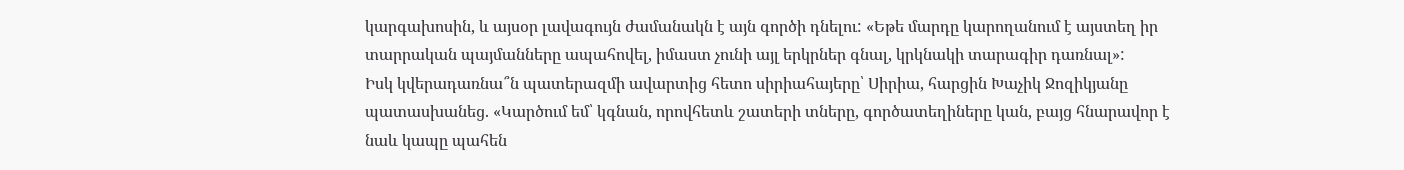կարգախոսին, և այսօր լավագույն ժամանակն է այն գործի դնելու: «Եթե մարդը կարողանում է այստեղ իր տարրական պայմանները ապահովել, իմաստ չունի այլ երկրներ գնալ, կրկնակի տարագիր դառնալ»:
Իսկ կվերադառնա՞ն պատերազմի ավարտից հետո սիրիահայերը՝ Սիրիա, հարցին Խաչիկ Ջոզիկյանը պատասխանեց. «Կարծում եմ՝ կգնան, որովհետև շատերի տները, գործատեղիները կան, բայց հնարավոր է նաև կապը պահեն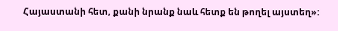Հայաստանի հետ, քանի նրանք նաև հետք են թողել այստեղ»: